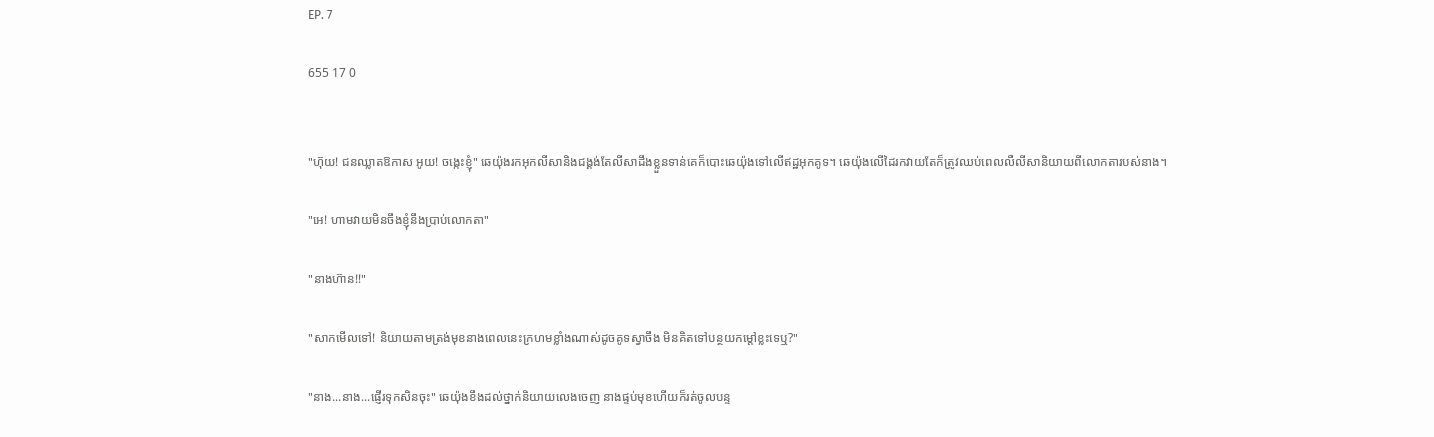EP. 7

655 17 0


"ហ៊ុយ! ជនឈ្លាតឱកាស អូយ! ចង្កេះខ្ញុំ" ឆេយ៉ុងរកអុកលីសានិងជង្គង់តែលីសាដឹងខ្លួនទាន់គេក៏បោះឆេយ៉ុងទៅលើឥដ្ឋអុកគូទ។ ឆេយ៉ុងលើដៃរកវាយតែក៏ត្រូវឈប់ពេលលឺលីសានិយាយពីលោកតារបស់នាង។

"អេ! ហាមវាយមិនចឹងខ្ញុំនឹងប្រាប់លោកតា"

"នាងហ៊ាន!!"

"សាកមើលទៅ! និយាយតាមត្រង់មុខនាងពេលនេះក្រហមខ្លាំងណាស់ដូចគូទស្វាចឹង មិនគិតទៅបន្ថយកម្តៅខ្លះទេឬ?"

"នាង...នាង...ផ្ញើរទុកសិនចុះ" ឆេយ៉ុងខឹងដល់ថ្នាក់និយាយលេងចេញ នាងផ្ទប់មុខហើយក៏រត់ចូលបន្ទ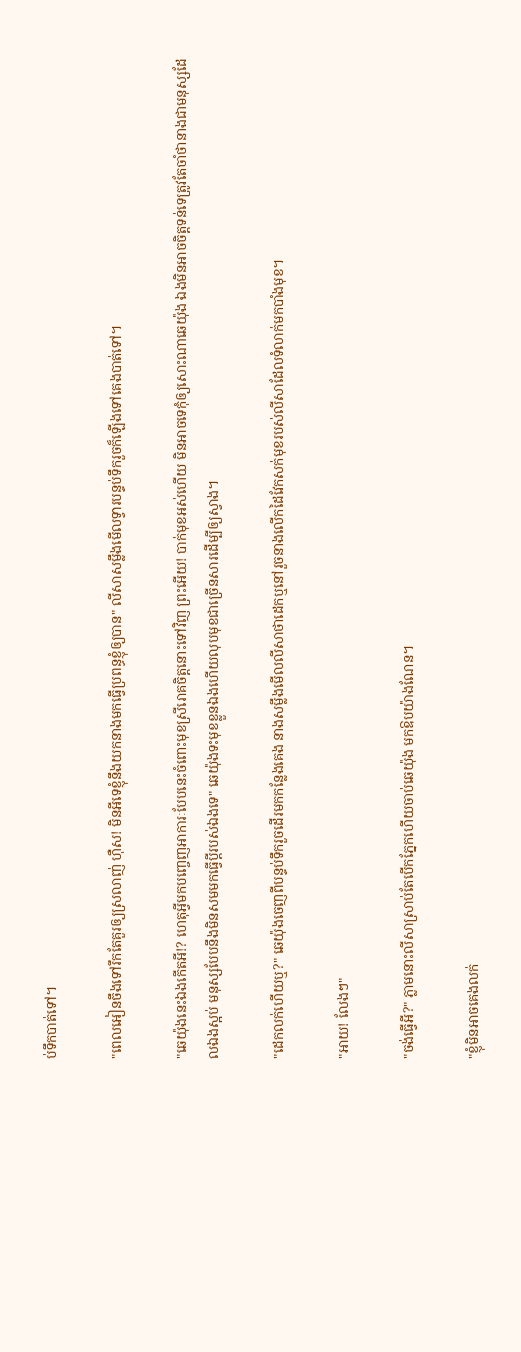ប់ទឹកបាត់ទៅ។

"ពេលអៀនចឹងទៅរឹកតែគួរឲ្យស្រលាញ់ ហ៊ឺស! មិនអីទេខ្ញុំនឹងយកនាងមកធ្វើប្រពន្ធខ្ញុំឲ្យបាន" លីសាសម្លឹងមើលទ្វារបន្ទប់ទឹករួចក៏ឡើងទៅគេងបាត់ទៅ។

"ឆេយ៉ុងនេះឯងកើតអី!? ហេតុអ្វីមកបញ្ចេញអាការៈបែបនេះចំពោះមុខស្រីរោគចិត្តនោះទៅវិញ ព្រះអើយ! បាក់មុខអស់ហើយ មិនអាចទេកុំឲ្យសោះណាឆេយ៉ុង ឯងមិនអាចចិត្តទន់ទេត្រូវតែចាំថានាងជាមនុស្សដែលឯងស្អប់ មនុស្សបែបនឹងមិនសមមកធ្វើប្ដីរបស់ឯងទេ" ឆេយ៉ុងទះមុខខ្លួនឯងហើយលុបមុខជាច្រើនសារដើម្បីឲ្យស្វាង។

"ដេកលក់ហើយឬ?" ឆេយ៉ុងចេញពីបន្ទប់ទឹករួចដើរមកកន្លែងគេង នាងសម្លឹងមើលលីសាថាដេកឬនៅរួចនាងលើកដៃវែកសក់មុខរបស់លីសាដែលទំលាក់មកបាំងមុខ។

"អាយ! លែងៗ"

"ចង់ធ្វើអី?" ភ្លាមនោះលីសាស្រាប់តែបើកភ្នែកហើយចាប់ឆេយ៉ុង មកឱបយ៉ាងណែន។

"ខ្ញុំមិនអាចគេងលក់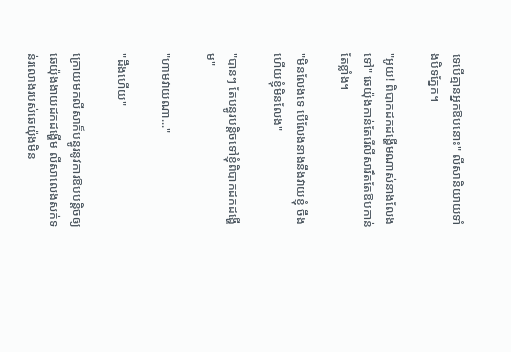ទេបើគ្មានអ្នកឱបនោះ" លីសានិយាយទាំងបិទភ្នែក។

"អូយ! ពិបាកដកដង្ហើមណាស់នាងលែងទៅ" ឆេយ៉ុងកាន់តែរើលីសារឹតតែឱបកាន់តែខ្លាំង។

"មិនលែងទេ បើលែងនាងនឹងវាយខ្ញុំ ចឹងហើយខ្ញុំមិនលែង"

"បានៗ តែបន្ធូរបន្តិចទៅខ្ញុំពិបាកដកដង្ហើម"

"ហាមវាយណា..."

"ដឹងហើយ"

ក្រោយមកលីសាក៏បន្ធូរនូវការឱបបន្តិចឲ្យឆេយ៉ុងងាយដកដង្ហើម លីសាលេងសក់ទន់រលោងរបស់ឆេយ៉ុងមិន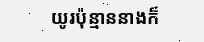យូរប៉ុន្មាននាងក៏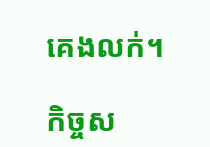គេងលក់។

កិច្ចស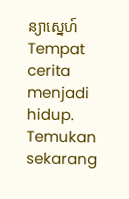ន្យាស្នេហ៍Tempat cerita menjadi hidup. Temukan sekarang